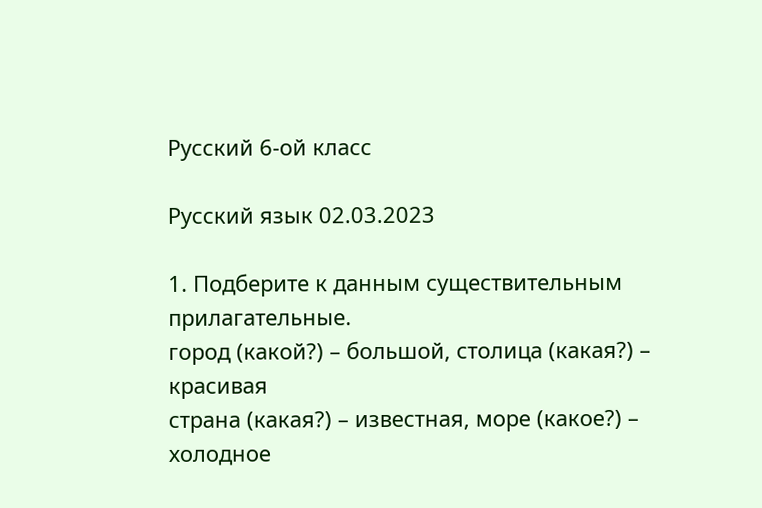Русский 6-ой класс

Русский язык 02.03.2023

1. Подберите к данным существительным прилагательные.
город (какой?) – большой, столица (какая?) – красивая
страна (какая?) – известная, море (какое?) – холодное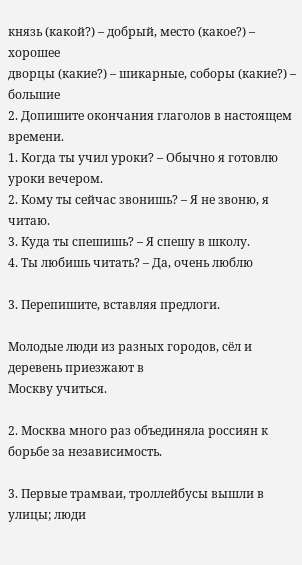князь (какой?) – добрый, место (какое?) – хорошее
дворцы (какие?) – шикарные, соборы (какие?) – большие
2. Допишите окончания глаголов в настоящем времени.
1. Когда ты учил уроки? – Обычно я готовлю уроки вечером.
2. Кому ты сейчас звонишь? – Я не звоню, я читаю.
3. Куда ты спешишь? – Я спешу в школу.
4. Ты любишь читать? – Да, очень люблю

3. Перепишите, вставляя предлоги.

Молодые люди из разных городов, сёл и деревень приезжают в
Москву учиться.

2. Москва много раз объединяла россиян к борьбе за независимость.

3. Первые трамваи, троллейбусы вышли в улицы; люди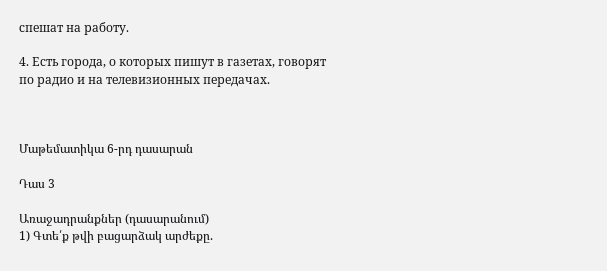спешат на работу.

4. Есть города, о которых пишут в газетах, говорят
по радио и на телевизионных передачах.



Մաթեմատիկա 6-րդ դասարան

Դաս 3

Առաջադրանքներ (դասարանում)
1) Գտե՛ք թվի բացարձակ արժեքը.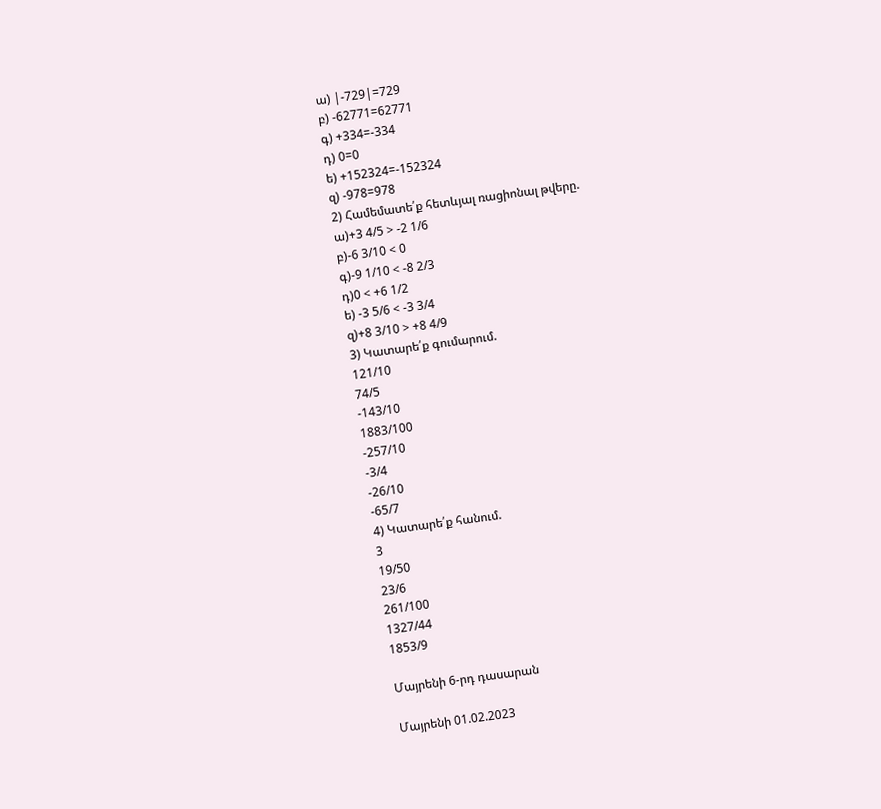ա) |-729|=729
բ) -62771=62771
գ) +334=-334
դ) 0=0
ե) +152324=-152324
զ) -978=978
2) Համեմատե՛ք հետևյալ ռացիոնալ թվերը.
ա)+3 4/5 > -2 1/6
բ)-6 3/10 < 0
գ)-9 1/10 < -8 2/3
դ)0 < +6 1/2
ե) -3 5/6 < -3 3/4
զ)+8 3/10 > +8 4/9
3) Կատարե՛ք գումարում.
121/10
74/5
-143/10
1883/100
-257/10
-3/4
-26/10
-65/7
4) Կատարե՛ք հանում.
3
19/50
23/6
261/100
1327/44
1853/9

Մայրենի 6-րդ դասարան

Մայրենի 01.02.2023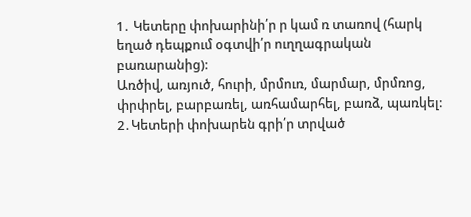1․ Կետերը փոխարինի՛ր ր կամ ռ տառով (հարկ եղած դեպքում օգտվի՛ր ուղղագրական բառարանից):
Առծիվ, առյուծ, հուրի, մրմուռ, մարմար, մրմռոց, փրփրել, բարբառել, առհամարհել, բառձ, պառկել:
2․Կետերի փոխարեն գրի՛ր տրված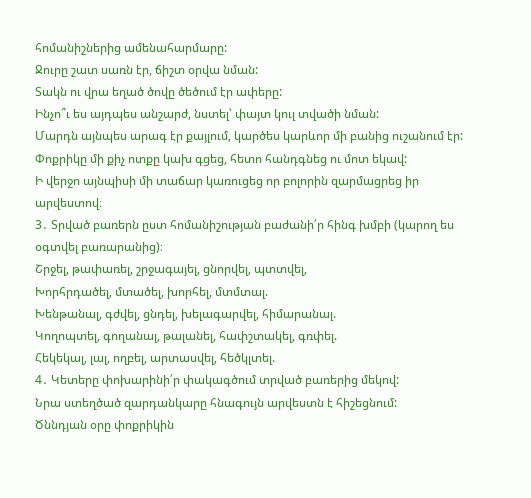հոմանիշներից ամենահարմարը:
Ջուրը շատ սառն էր, ճիշտ օրվա նման:
Տակն ու վրա եղած ծովը ծեծում էր ափերը:
Ինչո՞ւ ես այդպես անշարժ, նստել՝ փայտ կուլ տվածի նման:
Մարդն այնպես արագ էր քայլում, կարծես կարևոր մի բանից ուշանում էր:
Փոքրիկը մի քիչ ոտքը կախ գցեց, հետո հանդգնեց ու մոտ եկավ:
Ի վերջո այնպիսի մի տաճար կառուցեց որ բոլորին զարմացրեց իր արվեստով։
3․ Տրված բառերն ըստ հոմանիշության բաժանի՛ր հինգ խմբի (կարող ես օգտվել բառարանից)։
Շրջել, թափառել, շրջագայել, ցնորվել, պտտվել,
Խորհրդածել, մտածել, խորհել, մտմտալ.
Խենթանալ, գժվել, ցնդել, խելագարվել, հիմարանալ.
Կողոպտել, գողանալ, թալանել, հափշտակել, գռփել.
Հեկեկալ, լալ, ողբել, արտասվել, հեծկլտել.
4․ Կետերը փոխարինի՛ր փակագծում տրված բառերից մեկով:
Նրա ստեղծած զարդանկարը հնագույն արվեստն է հիշեցնում:
Ծննդյան օրը փոքրիկին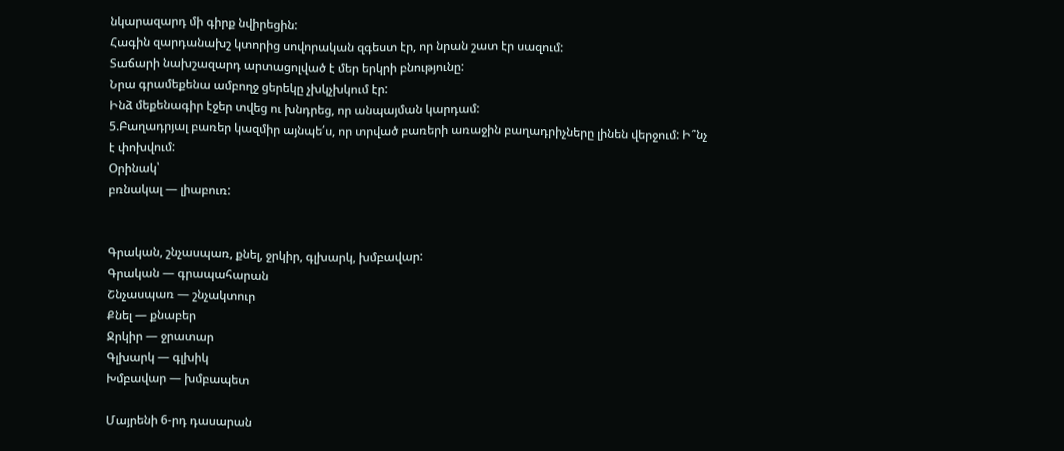նկարազարդ մի գիրք նվիրեցին:
Հագին զարդանախշ կտորից սովորական զգեստ էր, որ նրան շատ էր սազում:
Տաճարի նախշազարդ արտացոլված է մեր երկրի բնությունը:
Նրա գրամեքենա ամբողջ ցերեկը չխկչխկում էր:
Ինձ մեքենագիր էջեր տվեց ու խնդրեց, որ անպայման կարդամ:
5.Բաղադրյալ բառեր կազմիր այնպե՛ս, որ տրված բառերի առաջին բաղադրիչները լինեն վերջում: Ի՞նչ է փոխվում:
Օրինակ՝
բռնակալ — լիաբուռ:


Գրական, շնչասպառ, քնել, ջրկիր, գլխարկ, խմբավար:
Գրական — գրապահարան
Շնչասպառ — շնչակտուր
Քնել — քնաբեր
Ջրկիր — ջրատար
Գլխարկ — գլխիկ
Խմբավար — խմբապետ

Մայրենի 6-րդ դասարան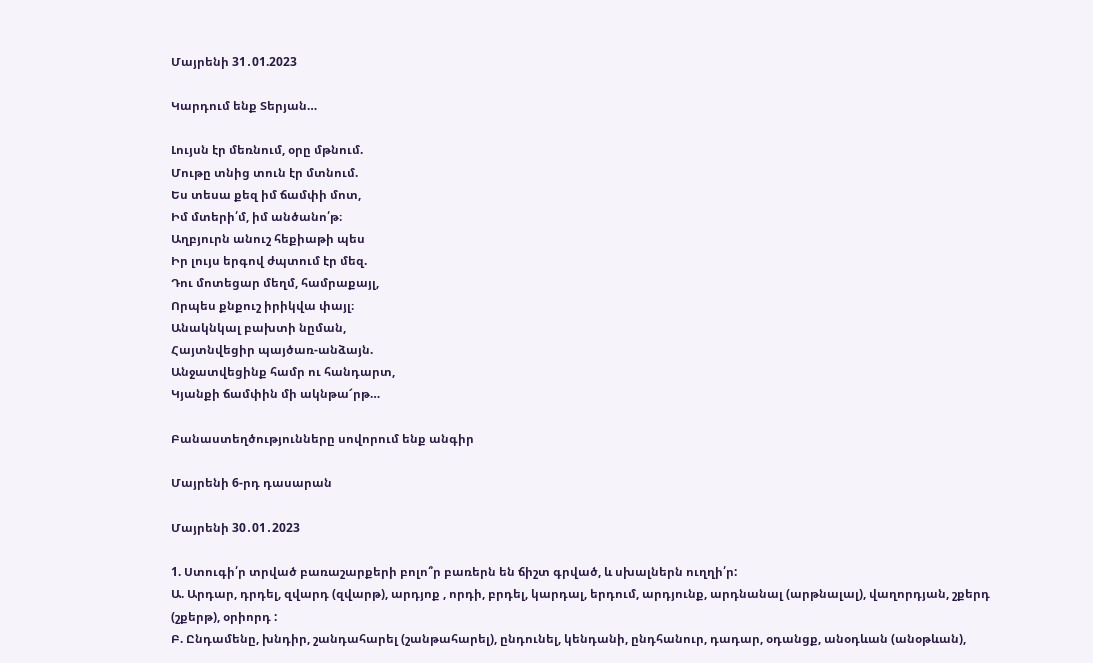Մայրենի 31․01.2023

Կարդում ենք Տերյան…

Լույսն էր մեռնում, օրը մթնում.
Մութը տնից տուն էր մտնում.
Ես տեսա քեզ իմ ճամփի մոտ,
Իմ մտերի՛մ, իմ անծանո՛թ։
Աղբյուրն անուշ հեքիաթի պես
Իր լույս երգով ժպտում էր մեզ.
Դու մոտեցար մեղմ, համրաքայլ,
Որպես քնքուշ իրիկվա փայլ։
Անակնկալ բախտի նըման,
Հայտնվեցիր պայծառ-անձայն.
Անջատվեցինք համր ու հանդարտ,
Կյանքի ճամփին մի ակնթա՜րթ…

Բանաստեղծությունները սովորում ենք անգիր

Մայրենի 6-րդ դասարան

Մայրենի 30․01․2023

1. Ստուգի՛ր տրված բառաշարքերի բոլո՞ր բառերն են ճիշտ գրված, և սխալներն ուղղի՛ր:
Ա. Արդար, դրդել, զվարդ (զվարթ), արդյոք , որդի, բրդել, կարդալ, երդում, արդյունք, արդնանալ (արթնալալ), վաղորդյան, շքերդ (շքերթ), օրիորդ :
Բ. Ընդամենը, խնդիր, շանդահարել (շանթահարել), ընդունել, կենդանի, ընդհանուր, դադար, օդանցք, անօդևան (անօթևան),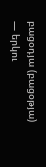բացօդյա (բացօթյա) — երկու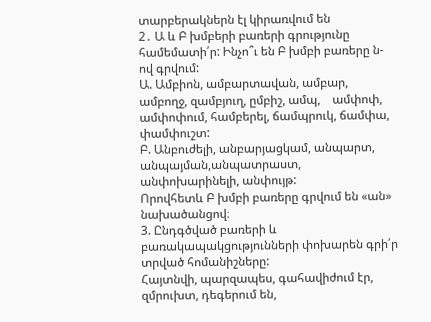տարբերակներն էլ կիրառվում են
2․ Ա և Բ խմբերի բառերի գրությունը համեմատի՛ր: Ինչո՞ւ են Բ խմբի բառերը ն-ով գրվում:
Ա. Ամբիոն, ամբարտավան, ամբար, ամբողջ, զամբյուղ, ըմբիշ, ամպ,    ամփոփ, ամփոփում, համբերել, ճամպրուկ, ճամփա, փամփուշտ:
Բ. Անբուժելի, անբարյացկամ, անպարտ, անպայման,անպատրաստ, անփոխարինելի, անփույթ:
Որովհետև Բ խմբի բառերը գրվում են «ան» նախածանցով։
3. Ընդգծված բառերի և բառակապակցությունների փոխարեն գրի՛ր տրված հոմանիշները:
Հայտնվի, պարզապես, գահավիժում էր, զմրուխտ, դեգերում են,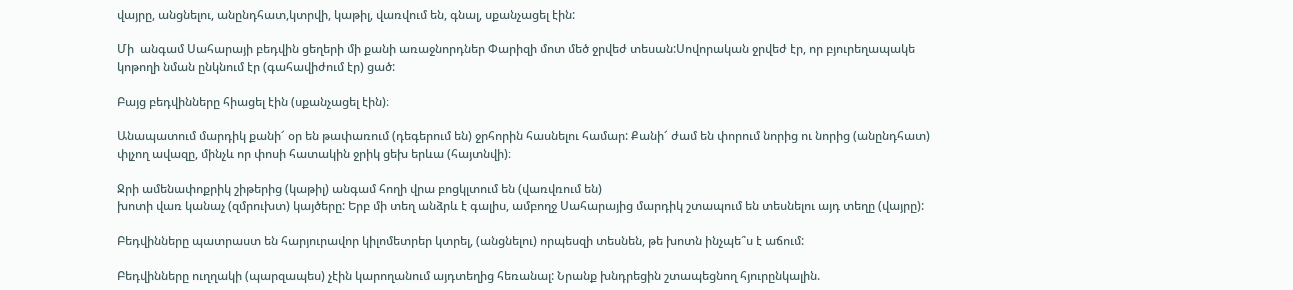վայրը, անցնելու, անընդհատ,կտրվի, կաթիլ, վառվում են, գնալ, սքանչացել էին:

Մի  անգամ Սահարայի բեդվին ցեղերի մի քանի առաջնորդներ Փարիզի մոտ մեծ ջրվեժ տեսան:Սովորական ջրվեժ էր, որ բյուրեղապակե կոթողի նման ընկնում էր (գահավիժում էր) ցած:

Բայց բեդվինները հիացել էին (սքանչացել էին)։

Անապատում մարդիկ քանի՜ օր են թափառում (դեգերում են) ջրհորին հասնելու համար: Քանի՜ ժամ են փորում նորից ու նորից (անընդհատ) փլչող ավազը, մինչև որ փոսի հատակին ջրիկ ցեխ երևա (հայտնվի)։

Ջրի ամենափոքրիկ շիթերից (կաթիլ) անգամ հողի վրա բոցկլտում են (վառվռում են)
խոտի վառ կանաչ (զմրուխտ) կայծերը: Երբ մի տեղ անձրև է գալիս, ամբողջ Սահարայից մարդիկ շտապում են տեսնելու այդ տեղը (վայրը):

Բեդվինները պատրաստ են հարյուրավոր կիլոմետրեր կտրել, (անցնելու) որպեսզի տեսնեն, թե խոտն ինչպե՞ս է աճում:

Բեդվինները ուղղակի (պարզապես) չէին կարողանում այդտեղից հեռանալ: Նրանք խնդրեցին շտապեցնող հյուրընկալին.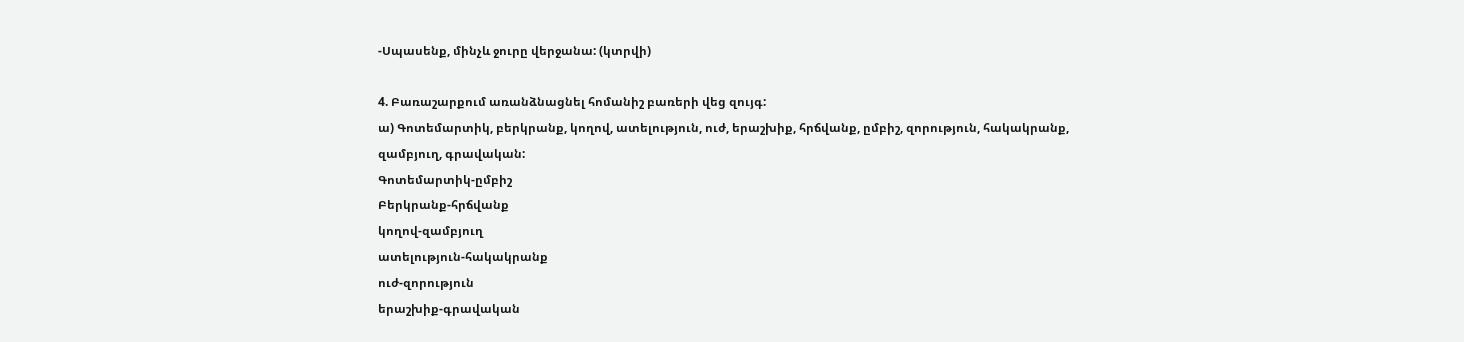-Սպասենք, մինչև ջուրը վերջանա: (կտրվի)

4. Բառաշարքում առանձնացնել հոմանիշ բառերի վեց զույգ:
ա) Գոտեմարտիկ, բերկրանք, կողով, ատելություն, ուժ, երաշխիք, հրճվանք, ըմբիշ, զորություն, հակակրանք, զամբյուղ, գրավական:
Գոտեմարտիկ-ըմբիշ
Բերկրանք-հրճվանք
կողով-զամբյուղ
ատելություն-հակակրանք
ուժ-զորություն
երաշխիք-գրավական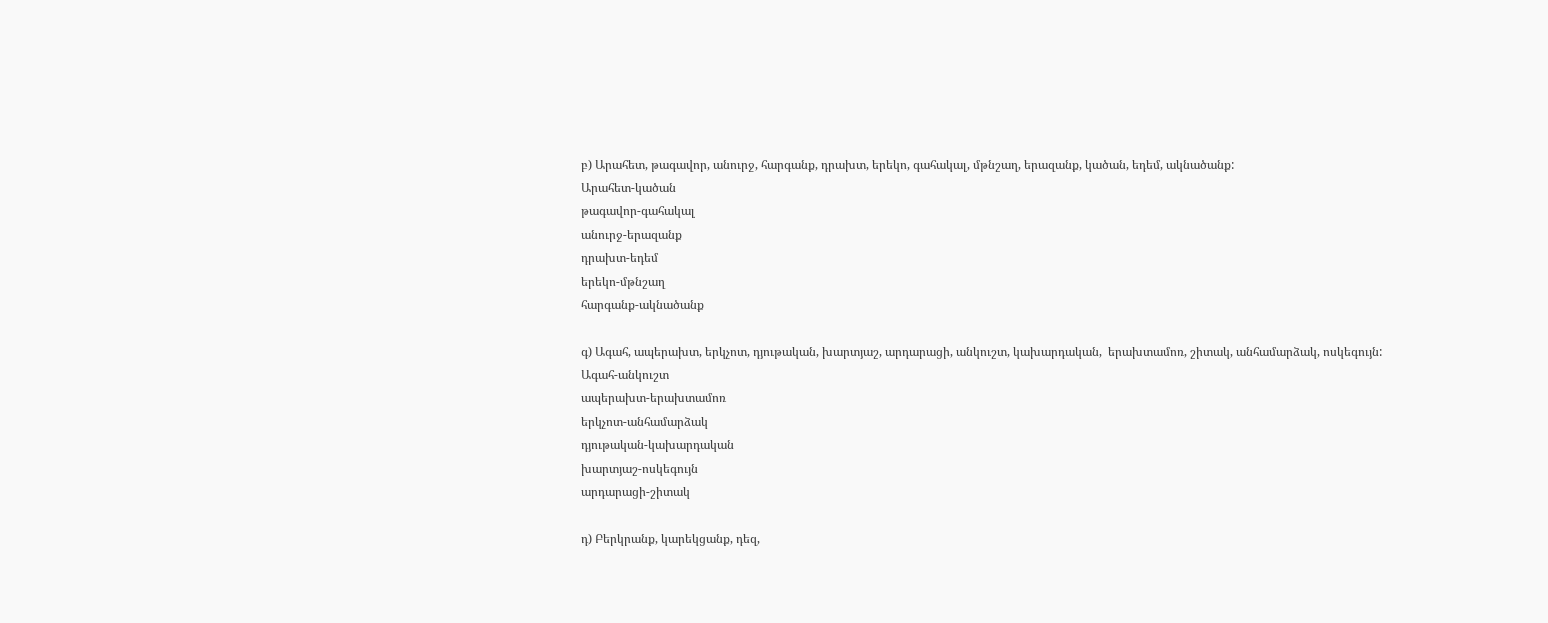բ) Արահետ, թագավոր, անուրջ, հարգանք, դրախտ, երեկո, գահակալ, մթնշաղ, երազանք, կածան, եդեմ, ակնածանք:
Արահետ-կածան
թագավոր-գահակալ
անուրջ-երազանք
դրախտ-եդեմ
երեկո-մթնշաղ
հարգանք-ակնածանք

գ) Ագահ, ապերախտ, երկչոտ, դյութական, խարտյաշ, արդարացի, անկուշտ, կախարդական,  երախտամոռ, շիտակ, անհամարձակ, ոսկեգույն:
Ագահ-անկուշտ
ապերախտ-երախտամոռ
երկչոտ-անհամարձակ
դյութական-կախարդական
խարտյաշ-ոսկեգույն
արդարացի-շիտակ

դ) Բերկրանք, կարեկցանք, դեզ,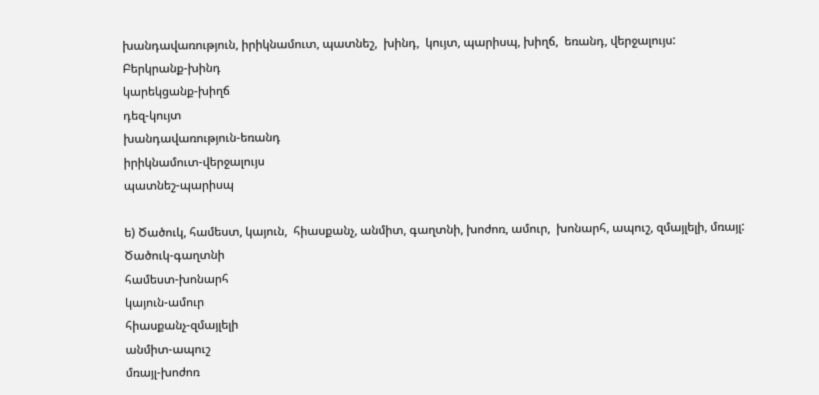խանդավառություն, իրիկնամուտ, պատնեշ,  խինդ,  կույտ, պարիսպ, խիղճ,  եռանդ, վերջալույս:
Բերկրանք-խինդ
կարեկցանք-խիղճ
դեզ-կույտ
խանդավառություն-եռանդ
իրիկնամուտ-վերջալույս
պատնեշ-պարիսպ

ե) Ծածուկ, համեստ, կայուն,  հիասքանչ, անմիտ, գաղտնի, խոժոռ, ամուր,  խոնարհ, ապուշ, զմայլելի, մռայլ:
Ծածուկ-գաղտնի
համեստ-խոնարհ
կայուն-ամուր
հիասքանչ-զմայլելի
անմիտ-ապուշ
մռայլ-խոժոռ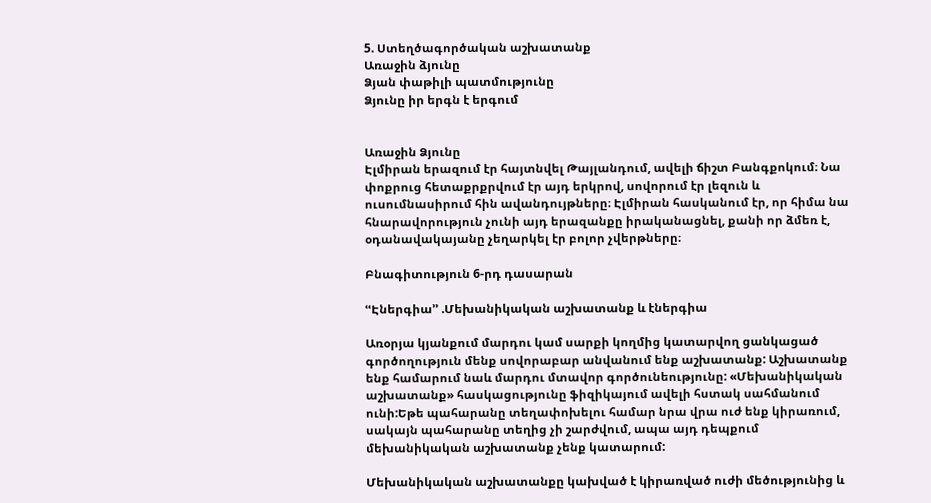5. Ստեղծագործական աշխատանք
Առաջին ձյունը
Ձյան փաթիլի պատմությունը
Ձյունը իր երգն է երգում


Առաջին Ձյունը
Էլմիրան երազում էր հայտնվել Թայլանդում, ավելի ճիշտ Բանգքոկում։ Նա փոքրուց հետաքրքրվում էր այդ երկրով, սովորում էր լեզուն և ուսումնասիրում հին ավանդույթները։ Էլմիրան հասկանում էր, որ հիմա նա հնարավորություն չունի այդ երազանքը իրականացնել, քանի որ ձմեռ է, օդանավակայանը չեղարկել էր բոլոր չվերթները։

Բնագիտություն 6-րդ դասարան

ՙՙԷներգիա՚՚ .Մեխանիկական աշխատանք և էներգիա

Առօրյա կյանքում մարդու կամ սարքի կողմից կատարվող ցանկացած գործողություն մենք սովորաբար անվանում ենք աշխատանք: Աշխատանք ենք համարում նաև մարդու մտավոր գործունեությունը: «Մեխանիկական աշխատանք» հասկացությունը ֆիզիկայում ավելի հստակ սահմանում ունի:Եթե պահարանը տեղափոխելու համար նրա վրա ուժ ենք կիրառում, սակայն պահարանը տեղից չի շարժվում, ապա այդ դեպքում մեխանիկական աշխատանք չենք կատարում:

Մեխանիկական աշխատանքը կախված է կիրառված ուժի մեծությունից և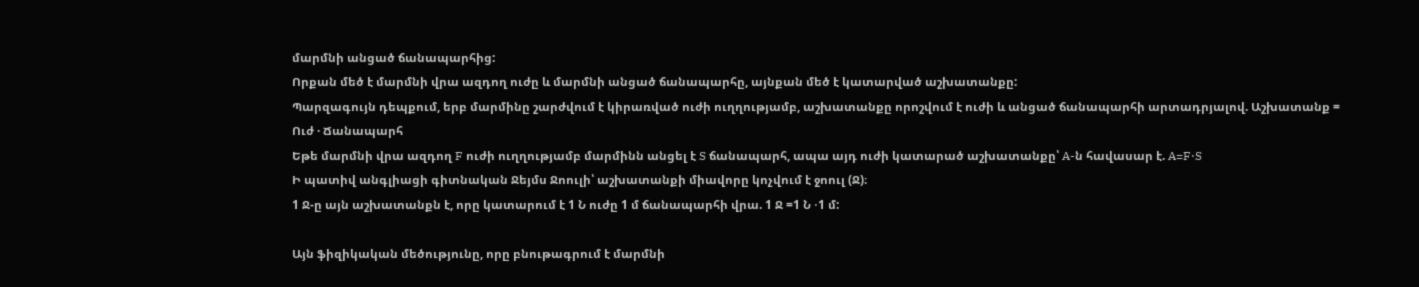մարմնի անցած ճանապարհից:
Որքան մեծ է մարմնի վրա ազդող ուժը և մարմնի անցած ճանապարհը, այնքան մեծ է կատարված աշխատանքը:
Պարզագույն դեպքում, երբ մարմինը շարժվում է կիրառված ուժի ուղղությամբ, աշխատանքը որոշվում է ուժի և անցած ճանապարհի արտադրյալով. Աշխատանք = Ուժ · Ճանապարհ
Եթե մարմնի վրա ազդող F ուժի ուղղությամբ մարմինն անցել է S ճանապարհ, ապա այդ ուժի կատարած աշխատանքը՝ A-ն հավասար է. A=F⋅S
Ի պատիվ անգլիացի գիտնական Ջեյմս Ջոուլի՝ աշխատանքի միավորը կոչվում է ջոուլ (Ջ)։
1 Ջ-ը այն աշխատանքն է, որը կատարում է 1 Ն ուժը 1 մ ճանապարհի վրա. 1 Ջ =1 Ն ⋅1 մ:

Այն ֆիզիկական մեծությունը, որը բնութագրում է մարմնի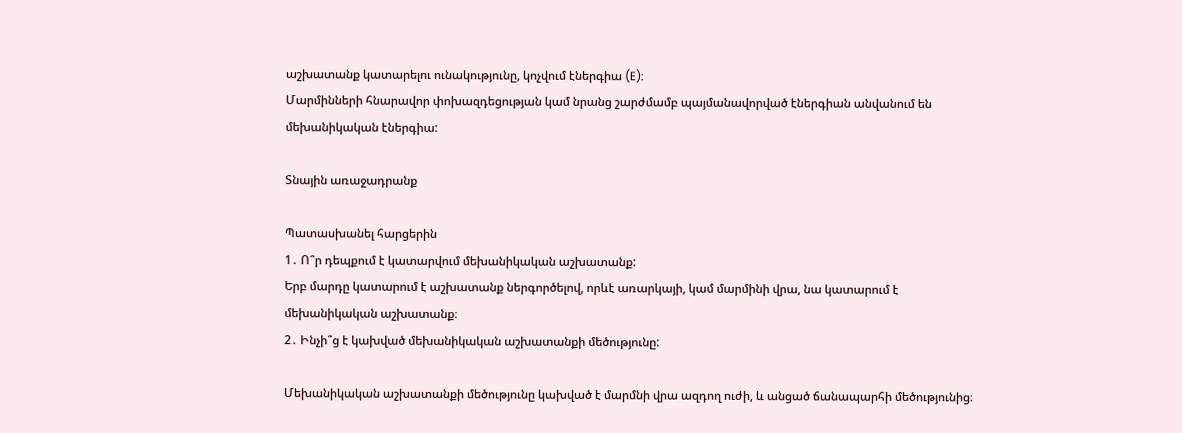աշխատանք կատարելու ունակությունը, կոչվում էներգիա (E):
Մարմինների հնարավոր փոխազդեցության կամ նրանց շարժմամբ պայմանավորված էներգիան անվանում են մեխանիկական էներգիա:

Տնային առաջադրանք

Պատասխանել հարցերին
1․ Ո՞ր դեպքում է կատարվում մեխանիկական աշխատանք:
Երբ մարդը կատարում է աշխատանք ներգործելով, որևէ առարկայի, կամ մարմինի վրա, նա կատարում է մեխանիկական աշխատանք։
2․ Ինչի՞ց է կախված մեխանիկական աշխատանքի մեծությունը:

Մեխանիկական աշխատանքի մեծությունը կախված է մարմնի վրա ազդող ուժի, և անցած ճանապարհի մեծությունից։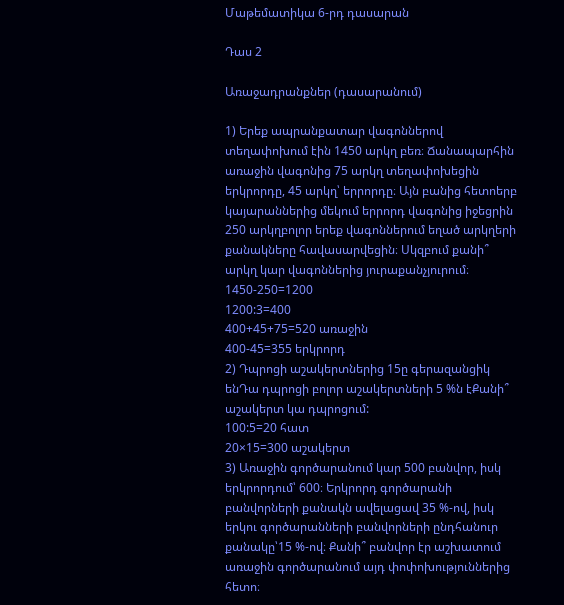Մաթեմատիկա 6-րդ դասարան

Դաս 2

Առաջադրանքներ (դասարանում)

1) Երեք ապրանքատար վագոններով տեղափոխում էին 1450 արկղ բեռ։ Ճանապարհին առաջին վագոնից 75 արկղ տեղափոխեցին երկրորդը, 45 արկղ՝ երրորդը։ Այն բանից հետոերբ կայարաններից մեկում երրորդ վագոնից իջեցրին 250 արկղբոլոր երեք վագոններում եղած արկղերի քանակները հավասարվեցին։ Սկզբում քանի՞ արկղ կար վագոններից յուրաքանչյուրում։
1450-250=1200
1200:3=400
400+45+75=520 առաջին
400-45=355 երկրորդ
2) Դպրոցի աշակերտներից 15ը գերազանցիկ ենԴա դպրոցի բոլոր աշակերտների 5 %ն էՔանի՞ աշակերտ կա դպրոցում:
100:5=20 հատ
20×15=300 աշակերտ
3) Առաջին գործարանում կար 500 բանվոր, իսկ երկրորդում՝ 600։ Երկրորդ գործարանի բանվորների քանակն ավելացավ 35 %-ով, իսկ երկու գործարանների բանվորների ընդհանուր քանակը՝15 %-ով։ Քանի՞ բանվոր էր աշխատում առաջին գործարանում այդ փոփոխություններից հետո։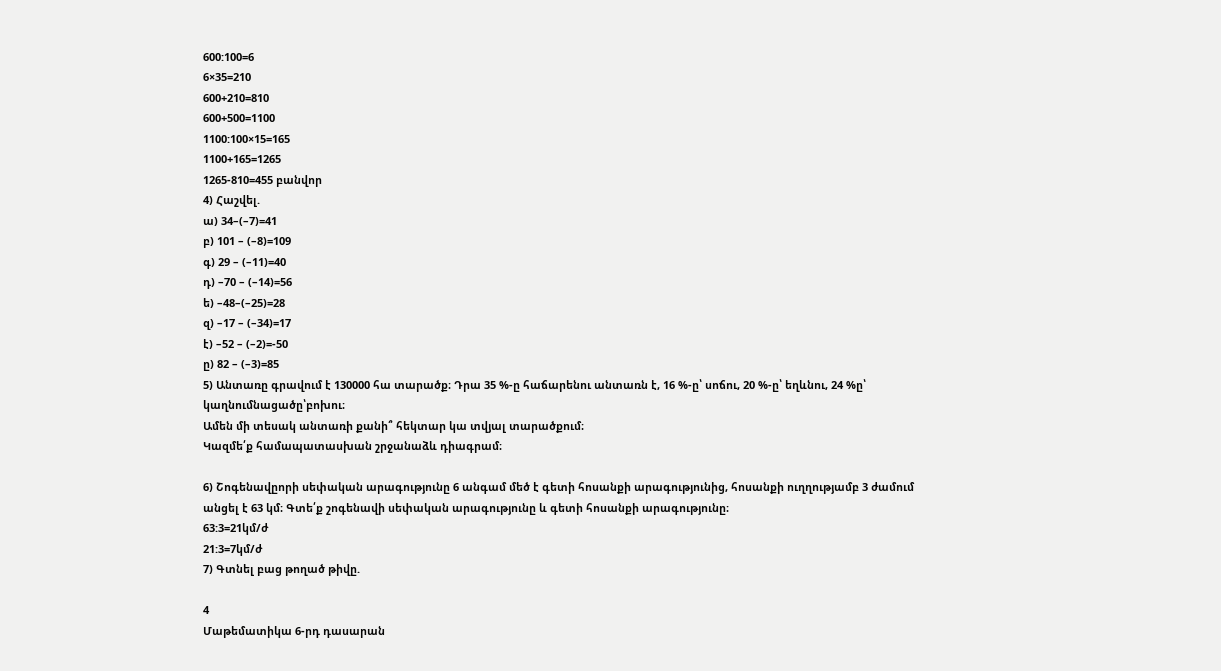600:100=6
6×35=210
600+210=810
600+500=1100
1100:100×15=165
1100+165=1265
1265-810=455 բանվոր
4) Հաշվել.
ա) 34–(–7)=41
բ) 101 – (–8)=109
գ) 29 – (–11)=40
դ) –70 – (–14)=56
ե) –48–(–25)=28
զ) –17 – (–34)=17
է) –52 – (–2)=-50
ը) 82 – (–3)=85
5) Անտառը գրավում է 130000 հա տարածք։ Դրա 35 %-ը հաճարենու անտառն է, 16 %-ը՝ սոճու, 20 %-ը՝ եղևնու, 24 %ը՝ կաղնումնացածը՝բոխու։
Ամեն մի տեսակ անտառի քանի՞ հեկտար կա տվյալ տարածքում։
Կազմե՛ք համապատասխան շրջանաձև դիագրամ։

6) Շոգենավըորի սեփական արագությունը 6 անգամ մեծ է գետի հոսանքի արագությունից, հոսանքի ուղղությամբ 3 ժամում անցել է 63 կմ։ Գտե՛ք շոգենավի սեփական արագությունը և գետի հոսանքի արագությունը։
63:3=21կմ/ժ
21:3=7կմ/ժ
7) Գտնել բաց թողած թիվը.

4
Մաթեմատիկա 6-րդ դասարան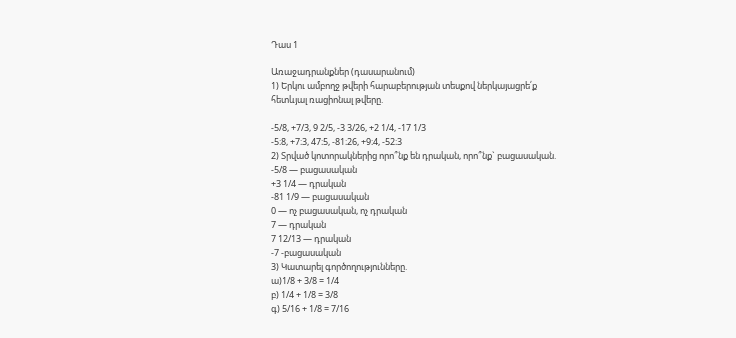Դաս 1

Առաջադրանքներ (դասարանում)
1) Երկու ամբողջ թվերի հարաբերության տեսքով ներկայացրե՛ք
հետևյալ ռացիոնալ թվերը.

-5/8, +7/3, 9 2/5, -3 3/26, +2 1/4, -17 1/3
-5։8, +7։3, 47։5, -81։26, +9։4, -52։3
2) Տրված կոտորակներից որո՞նք են դրական, որո՞նք` բացասական.
-5/8 — բացասական
+3 1/4 — դրական
-81 1/9 — բացասական
0 — ոչ բացասական, ոչ դրական
7 — դրական
7 12/13 — դրական
-7 -բացասական
3) Կատարել գործողությունները.
ա)1/8 + 3/8 = 1/4
բ) 1/4 + 1/8 = 3/8
գ) 5/16 + 1/8 = 7/16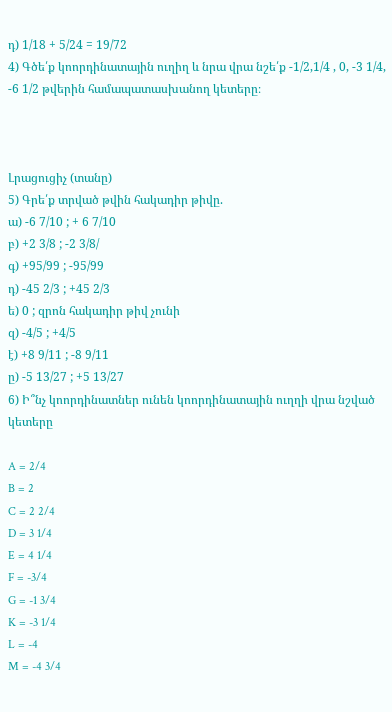դ) 1/18 + 5/24 = 19/72
4) Գծե՛ք կոորդինատային ուղիղ և նրա վրա նշե՛ք -1/2,1/4 , 0, -3 1/4, -6 1/2 թվերին համապատասխանող կետերը։



Լրացուցիչ (տանը)
5) Գրե՛ք տրված թվին հակադիր թիվը.
ա) -6 7/10 ; + 6 7/10
բ) +2 3/8 ; -2 3/8/
գ) +95/99 ; -95/99
դ) -45 2/3 ; +45 2/3
ե) 0 ; զրոն հակադիր թիվ չունի
զ) -4/5 ; +4/5
է) +8 9/11 ; -8 9/11
ը) -5 13/27 ; +5 13/27
6) Ի՞նչ կոորդինատներ ունեն կոորդինատային ուղղի վրա նշված կետերը

A = 2/4
B = 2
C = 2 2/4
D = 3 1/4
E = 4 1/4
F = -3/4
G = -1 3/4
K = -3 1/4
L = -4
M = -4 3/4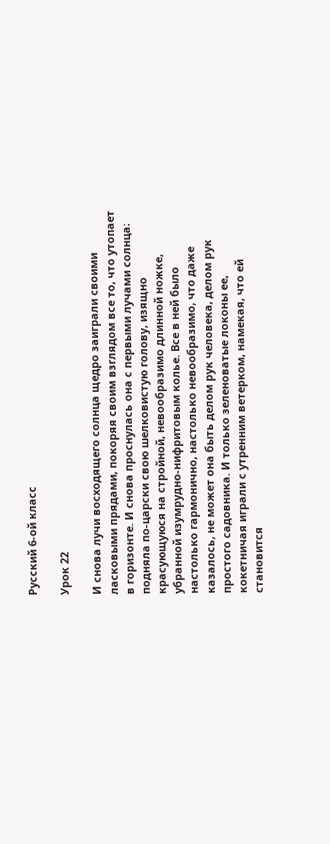Русский 6-ой класс

Урок 22

И снова лучи восходящего солнца щедро заиграли своими ласковыми прядами, покоряя своим взглядом все то, что утопает в горизонте. И снова проснулась она с первыми лучами солнца։ подняла по-царски свою шелковистую голову, изящно красующуюся на стройной, невообразимо длинной ножке, убранной изумрудно-нифритовым колье. Все в ней было настолько гармонично, настолько невообразимо, что даже казалось, не может она быть делом рук человека, делом рук простого садовника. И только зеленоватые локоны ее, кокетничая играли с утренним ветерком, намекая, что ей становится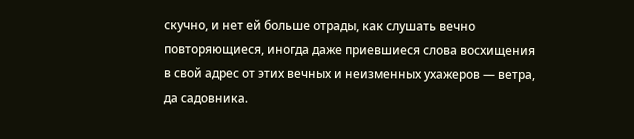скучно, и нет ей больше отрады, как слушать вечно повторяющиеся, иногда даже приевшиеся слова восхищения в свой адрес от этих вечных и неизменных ухажеров — ветра, да садовника.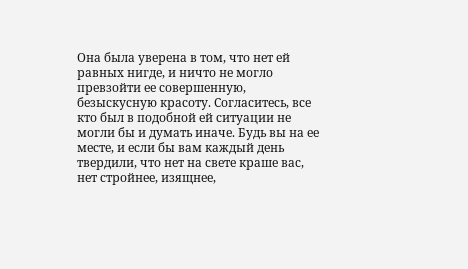Она была уверена в том, что нет ей равных нигде, и ничто не могло превзойти ее совершенную, безыскусную красоту. Согласитесь, все кто был в подобной ей ситуации не могли бы и думать иначе. Будь вы на ее месте, и если бы вам каждый день твердили, что нет на свете краше вас, нет стройнее, изящнее,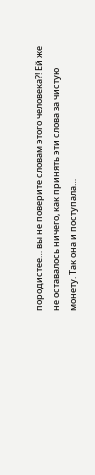породистее… вы не поверите словам этого человека?! Ей же не оставалось ничего, как принять эти слова за чистую монету. Так она и поступала…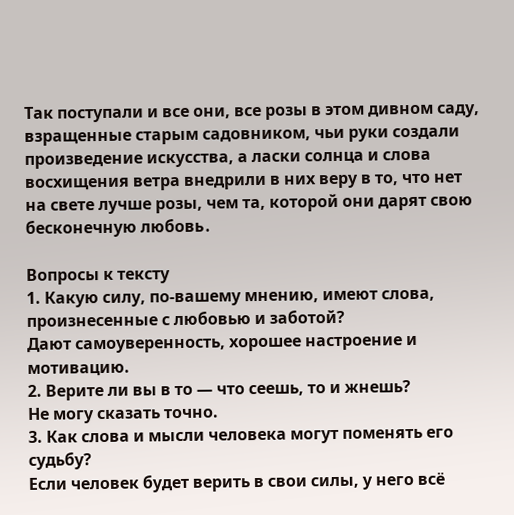Так поступали и все они, все розы в этом дивном саду, взращенные старым садовником, чьи руки создали произведение искусства, а ласки солнца и слова восхищения ветра внедрили в них веру в то, что нет на свете лучше розы, чем та, которой они дарят свою бесконечную любовь․

Вопросы к тексту
1. Какую силу, по-вашему мнению, имеют слова, произнесенные с любовью и заботой?
Дают самоуверенность, хорошее настроение и мотивацию.
2. Верите ли вы в то — что сеешь, то и жнешь?
Не могу сказать точно.
3. Как слова и мысли человека могут поменять его судьбу?
Если человек будет верить в свои силы, у него всё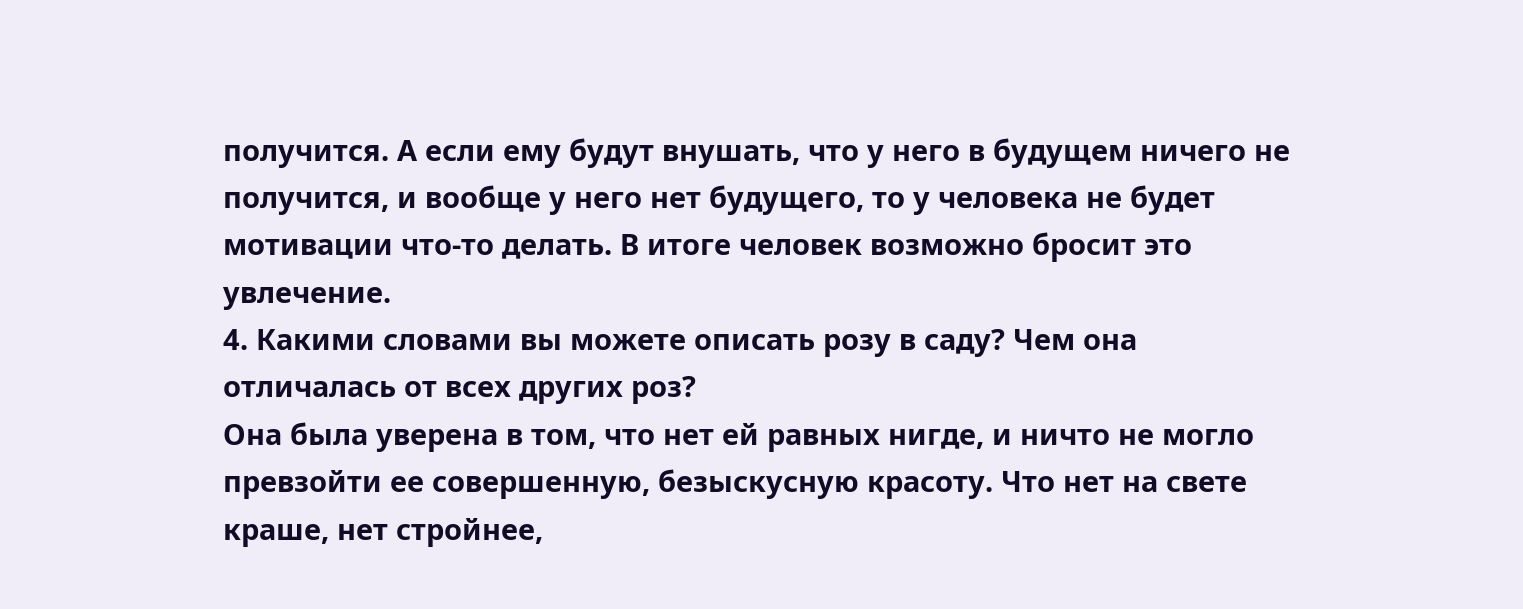получится. А если ему будут внушать, что у него в будущем ничего не получится, и вообще у него нет будущего, то у человека не будет мотивации что-то делать. В итоге человек возможно бросит это увлечение.
4. Какими словами вы можете описать розу в саду? Чем она отличалась от всех других роз?
Она была уверена в том, что нет ей равных нигде, и ничто не могло превзойти ее совершенную, безыскусную красоту. Что нет на свете краше, нет стройнее,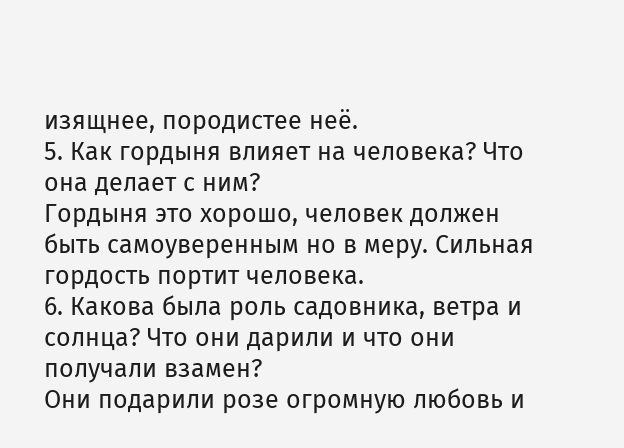изящнее, породистее неё.
5. Как гордыня влияет на человека? Что она делает с ним?
Гордыня это хорошо, человек должен быть самоуверенным но в меру. Сильная гордость портит человека.
6. Какова была роль садовника, ветра и солнца? Что они дарили и что они получали взамен?
Они подарили розе огромную любовь и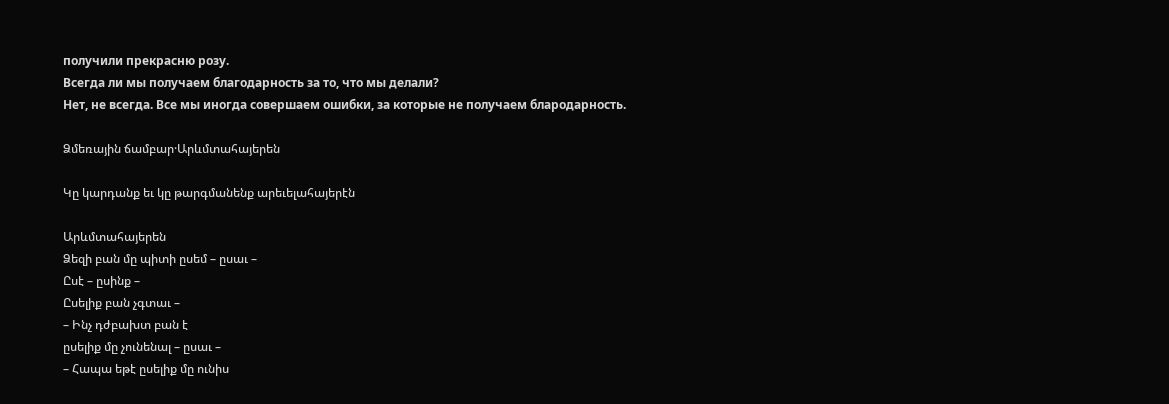получили прекрасню розу.
Всегда ли мы получаем благодарность за то, что мы делали?
Нет, не всегда. Все мы иногда совершаем ошибки, за которые не получаем блародарность.

Ձմեռային ճամբար·Արևմտահայերեն

Կը կարդանք եւ կը թարգմանենք արեւելահայերէն

Արևմտահայերեն
Ձեզի բան մը պիտի ըսեմ – ըսաւ –
Ըսէ – ըսինք –
Ըսելիք բան չգտաւ –
– Ինչ դժբախտ բան է
ըսելիք մը չունենալ – ըսաւ –
– Հապա եթէ ըսելիք մը ունիս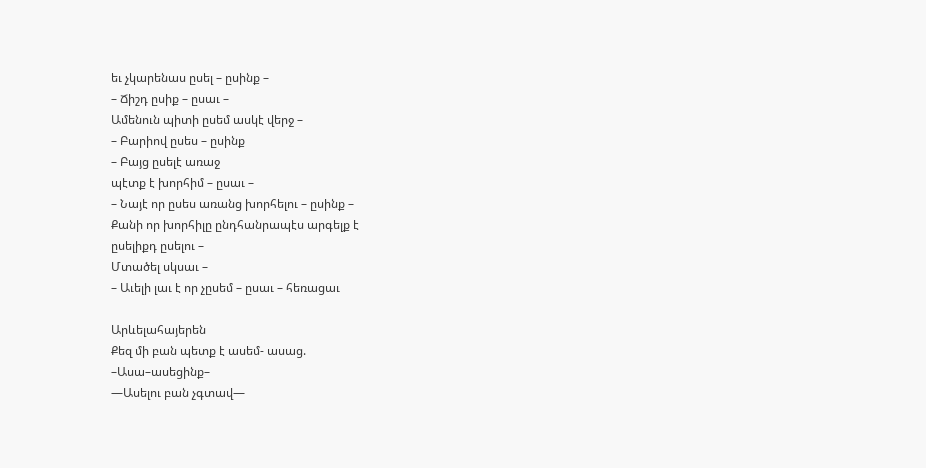եւ չկարենաս ըսել – ըսինք –
– Ճիշդ ըսիք – ըսաւ –
Ամենուն պիտի ըսեմ ասկէ վերջ –
– Բարիով ըսես – ըսինք
– Բայց ըսելէ առաջ
պէտք է խորհիմ – ըսաւ –
– Նայէ որ ըսես առանց խորհելու – ըսինք –
Քանի որ խորհիլը ընդհանրապէս արգելք է
ըսելիքդ ըսելու –
Մտածել սկսաւ –
– Աւելի լաւ է որ չըսեմ – ըսաւ – հեռացաւ

Արևելահայերեն
Քեզ մի բան պետք է ասեմ- ասաց.
–Ասա–ասեցինք–
—Ասելու բան չգտավ—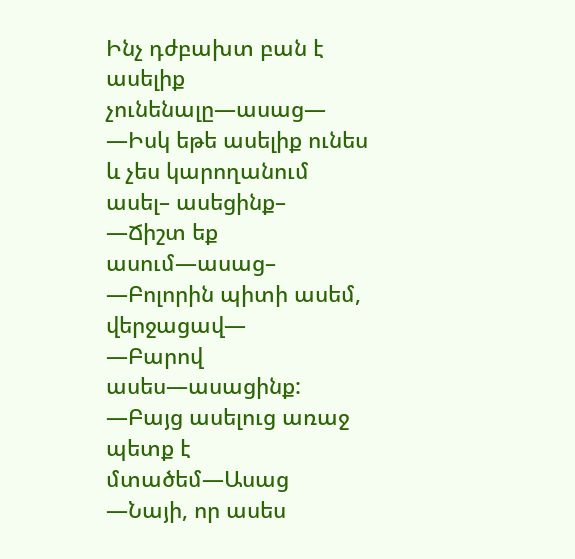Ինչ դժբախտ բան է ասելիք չունենալը—ասաց—
—Իսկ եթե ասելիք ունես և չես կարողանում ասել– ասեցինք–
—Ճիշտ եք ասում—ասաց–
—Բոլորին պիտի ասեմ, վերջացավ—
—Բարով ասես—ասացինք:
—Բայց ասելուց առաջ պետք է մտածեմ—Ասաց
—Նայի, որ ասես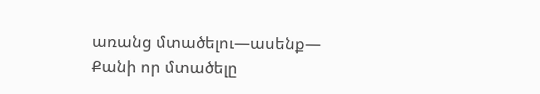առանց մտածելու—ասենք—
Քանի որ մտածելը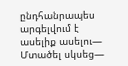ընդհանրապես արգելվում է ասելիք ասելու—
Մտածել սկսեց—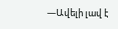—Ավելի լավ է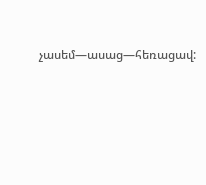չասեմ—ասաց—հեռացավ: